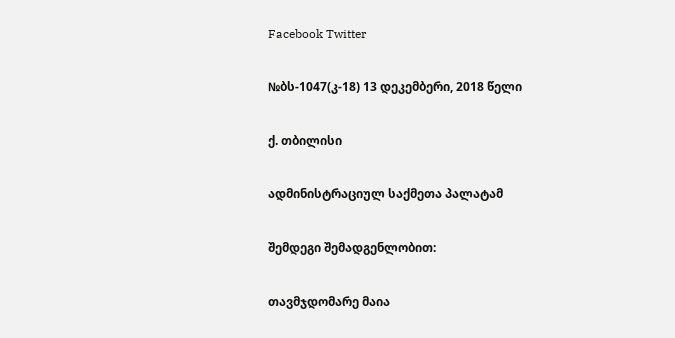Facebook Twitter

№ბს-1047(კ-18) 13 დეკემბერი, 2018 წელი

ქ. თბილისი

ადმინისტრაციულ საქმეთა პალატამ

შემდეგი შემადგენლობით:

თავმჯდომარე მაია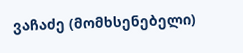ვაჩაძე (მომხსენებელი)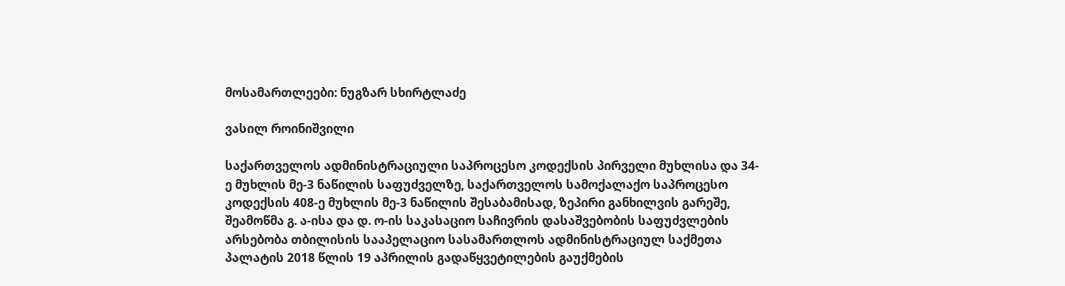მოსამართლეები: ნუგზარ სხირტლაძე

ვასილ როინიშვილი

საქართველოს ადმინისტრაციული საპროცესო კოდექსის პირველი მუხლისა და 34-ე მუხლის მე-3 ნაწილის საფუძველზე, საქართველოს სამოქალაქო საპროცესო კოდექსის 408-ე მუხლის მე-3 ნაწილის შესაბამისად, ზეპირი განხილვის გარეშე, შეამოწმა გ. ა-ისა და დ. ო-ის საკასაციო საჩივრის დასაშვებობის საფუძვლების არსებობა თბილისის სააპელაციო სასამართლოს ადმინისტრაციულ საქმეთა პალატის 2018 წლის 19 აპრილის გადაწყვეტილების გაუქმების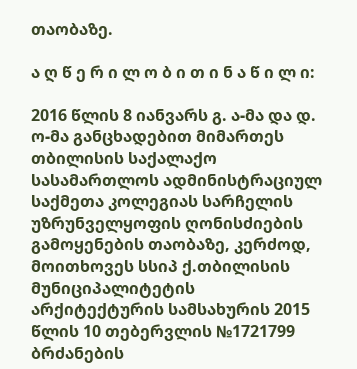თაობაზე.

ა ღ წ ე რ ი ლ ო ბ ი თ ი ნ ა წ ი ლ ი:

2016 წლის 8 იანვარს გ. ა-მა და დ. ო-მა განცხადებით მიმართეს თბილისის საქალაქო სასამართლოს ადმინისტრაციულ საქმეთა კოლეგიას სარჩელის უზრუნველყოფის ღონისძიების გამოყენების თაობაზე, კერძოდ, მოითხოვეს სსიპ ქ.თბილისის მუნიციპალიტეტის არქიტექტურის სამსახურის 2015 წლის 10 თებერვლის №1721799 ბრძანების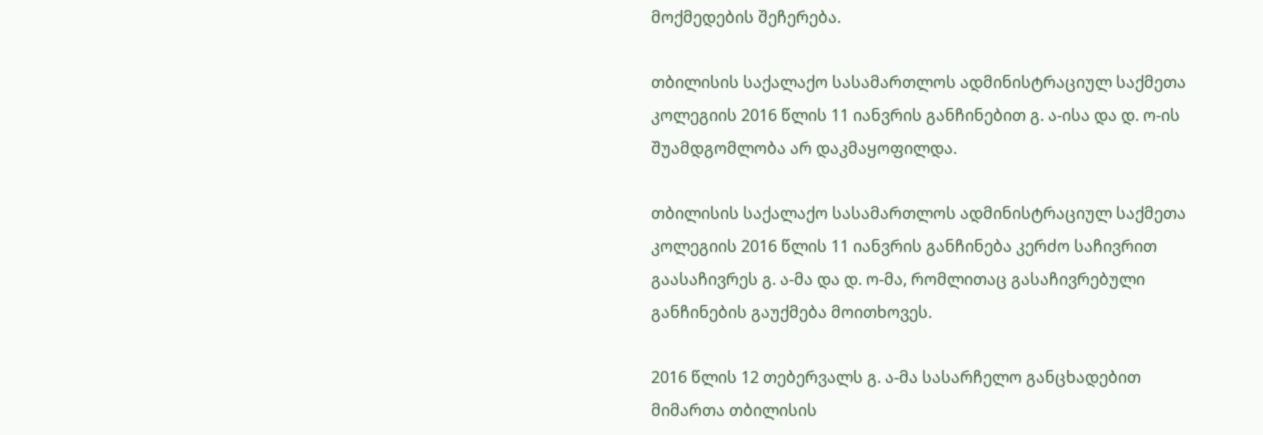მოქმედების შეჩერება.

თბილისის საქალაქო სასამართლოს ადმინისტრაციულ საქმეთა კოლეგიის 2016 წლის 11 იანვრის განჩინებით გ. ა-ისა და დ. ო-ის შუამდგომლობა არ დაკმაყოფილდა.

თბილისის საქალაქო სასამართლოს ადმინისტრაციულ საქმეთა კოლეგიის 2016 წლის 11 იანვრის განჩინება კერძო საჩივრით გაასაჩივრეს გ. ა-მა და დ. ო-მა, რომლითაც გასაჩივრებული განჩინების გაუქმება მოითხოვეს.

2016 წლის 12 თებერვალს გ. ა-მა სასარჩელო განცხადებით მიმართა თბილისის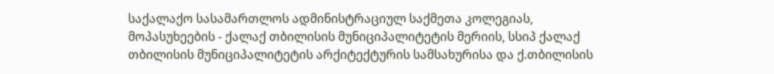საქალაქო სასამართლოს ადმინისტრაციულ საქმეთა კოლეგიას, მოპასუხეების - ქალაქ თბილისის მუნიციპალიტეტის მერიის, სსიპ ქალაქ თბილისის მუნიციპალიტეტის არქიტექტურის სამსახურისა და ქ.თბილისის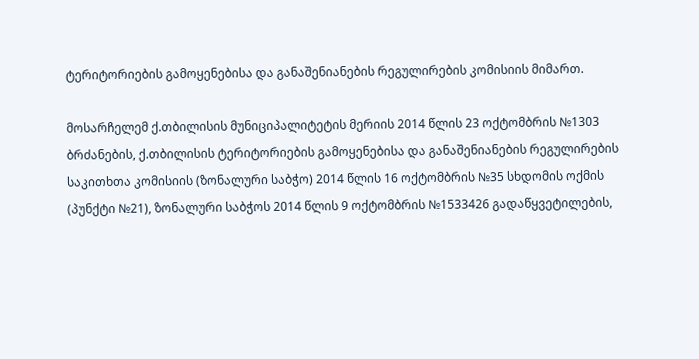ტერიტორიების გამოყენებისა და განაშენიანების რეგულირების კომისიის მიმართ.

მოსარჩელემ ქ.თბილისის მუნიციპალიტეტის მერიის 2014 წლის 23 ოქტომბრის №1303 ბრძანების, ქ.თბილისის ტერიტორიების გამოყენებისა და განაშენიანების რეგულირების საკითხთა კომისიის (ზონალური საბჭო) 2014 წლის 16 ოქტომბრის №35 სხდომის ოქმის (პუნქტი №21), ზონალური საბჭოს 2014 წლის 9 ოქტომბრის №1533426 გადაწყვეტილების,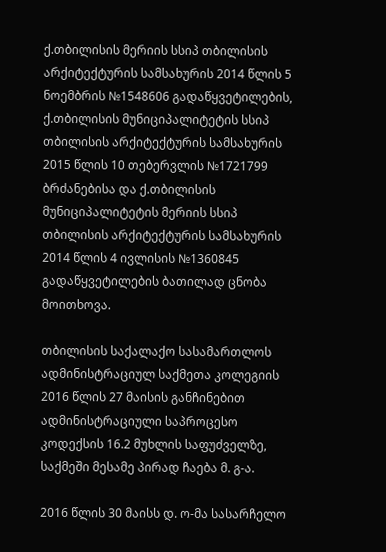ქ.თბილისის მერიის სსიპ თბილისის არქიტექტურის სამსახურის 2014 წლის 5 ნოემბრის №1548606 გადაწყვეტილების, ქ.თბილისის მუნიციპალიტეტის სსიპ თბილისის არქიტექტურის სამსახურის 2015 წლის 10 თებერვლის №1721799 ბრძანებისა და ქ.თბილისის მუნიციპალიტეტის მერიის სსიპ თბილისის არქიტექტურის სამსახურის 2014 წლის 4 ივლისის №1360845 გადაწყვეტილების ბათილად ცნობა მოითხოვა.

თბილისის საქალაქო სასამართლოს ადმინისტრაციულ საქმეთა კოლეგიის 2016 წლის 27 მაისის განჩინებით ადმინისტრაციული საპროცესო კოდექსის 16.2 მუხლის საფუძველზე, საქმეში მესამე პირად ჩაება მ. გ-ა.

2016 წლის 30 მაისს დ. ო-მა სასარჩელო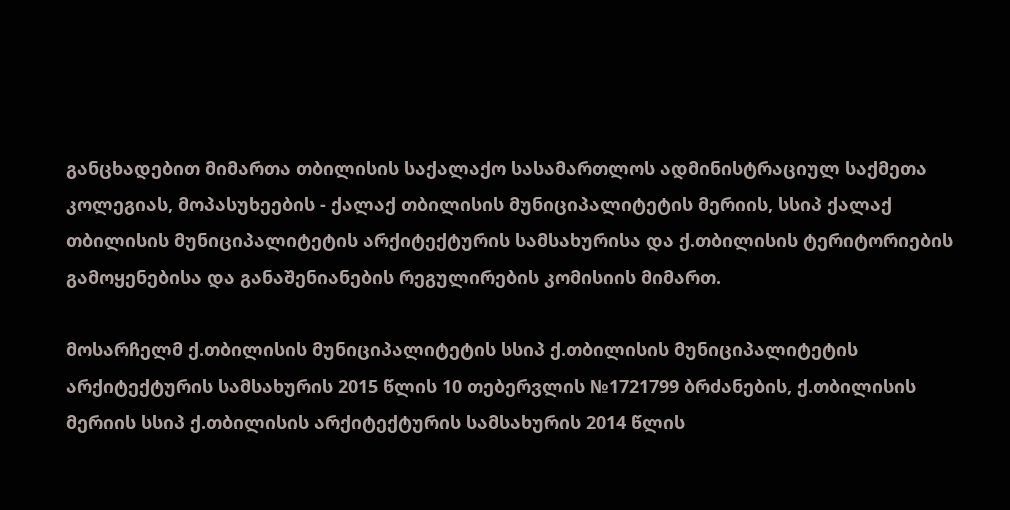განცხადებით მიმართა თბილისის საქალაქო სასამართლოს ადმინისტრაციულ საქმეთა კოლეგიას, მოპასუხეების - ქალაქ თბილისის მუნიციპალიტეტის მერიის, სსიპ ქალაქ თბილისის მუნიციპალიტეტის არქიტექტურის სამსახურისა და ქ.თბილისის ტერიტორიების გამოყენებისა და განაშენიანების რეგულირების კომისიის მიმართ.

მოსარჩელმ ქ.თბილისის მუნიციპალიტეტის სსიპ ქ.თბილისის მუნიციპალიტეტის არქიტექტურის სამსახურის 2015 წლის 10 თებერვლის №1721799 ბრძანების, ქ.თბილისის მერიის სსიპ ქ.თბილისის არქიტექტურის სამსახურის 2014 წლის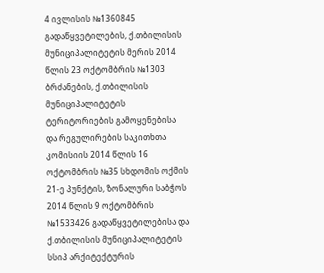4 ივლისის №1360845 გადაწყვეტილების, ქ.თბილისის მუნიციპალიტეტის მერის 2014 წლის 23 ოქტომბრის №1303 ბრძანების, ქ.თბილისის მუნიციპალიტეტის ტერიტორიების გამოყენებისა და რეგულირების საკითხთა კომისიის 2014 წლის 16 ოქტომბრის №35 სხდომის ოქმის 21-ე პუნქტის, ზონალური საბჭოს 2014 წლის 9 ოქტომბრის №1533426 გადაწყვეტილებისა და ქ.თბილისის მუნიციპალიტეტის სსიპ არქიტექტურის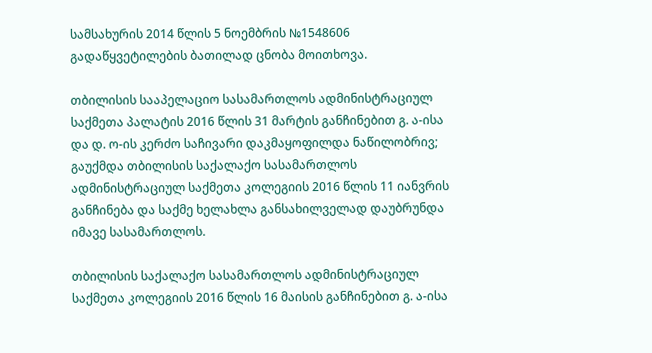სამსახურის 2014 წლის 5 ნოემბრის №1548606 გადაწყვეტილების ბათილად ცნობა მოითხოვა.

თბილისის სააპელაციო სასამართლოს ადმინისტრაციულ საქმეთა პალატის 2016 წლის 31 მარტის განჩინებით გ. ა-ისა და დ. ო-ის კერძო საჩივარი დაკმაყოფილდა ნაწილობრივ; გაუქმდა თბილისის საქალაქო სასამართლოს ადმინისტრაციულ საქმეთა კოლეგიის 2016 წლის 11 იანვრის განჩინება და საქმე ხელახლა განსახილველად დაუბრუნდა იმავე სასამართლოს.

თბილისის საქალაქო სასამართლოს ადმინისტრაციულ საქმეთა კოლეგიის 2016 წლის 16 მაისის განჩინებით გ. ა-ისა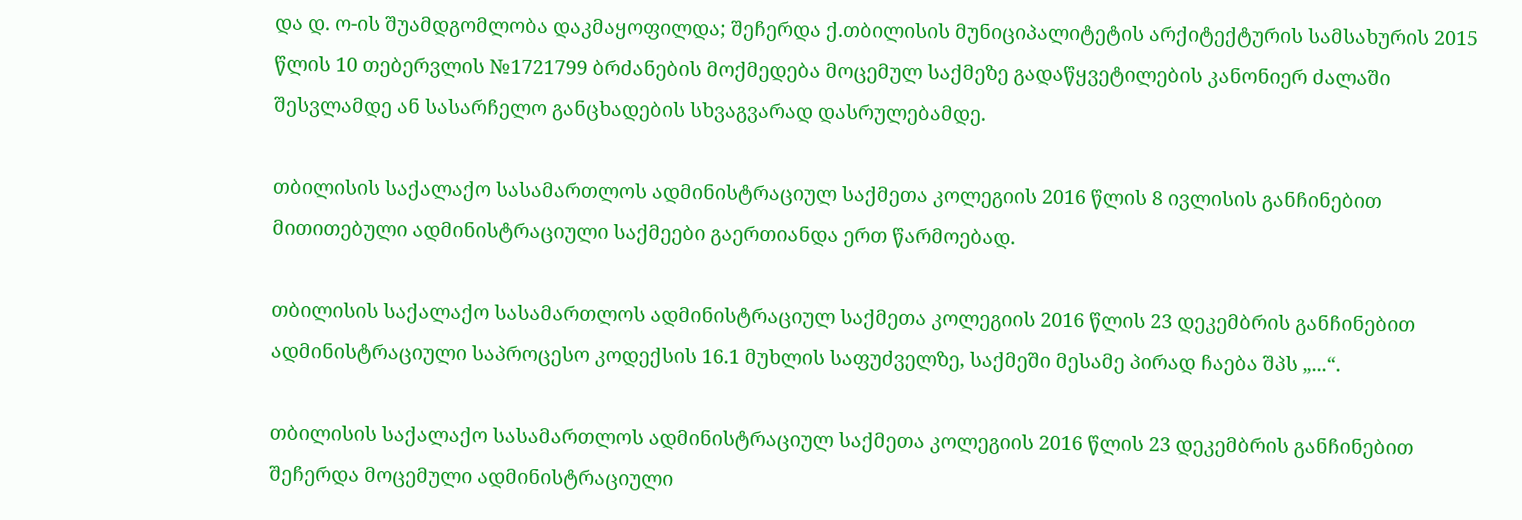და დ. ო-ის შუამდგომლობა დაკმაყოფილდა; შეჩერდა ქ.თბილისის მუნიციპალიტეტის არქიტექტურის სამსახურის 2015 წლის 10 თებერვლის №1721799 ბრძანების მოქმედება მოცემულ საქმეზე გადაწყვეტილების კანონიერ ძალაში შესვლამდე ან სასარჩელო განცხადების სხვაგვარად დასრულებამდე.

თბილისის საქალაქო სასამართლოს ადმინისტრაციულ საქმეთა კოლეგიის 2016 წლის 8 ივლისის განჩინებით მითითებული ადმინისტრაციული საქმეები გაერთიანდა ერთ წარმოებად.

თბილისის საქალაქო სასამართლოს ადმინისტრაციულ საქმეთა კოლეგიის 2016 წლის 23 დეკემბრის განჩინებით ადმინისტრაციული საპროცესო კოდექსის 16.1 მუხლის საფუძველზე, საქმეში მესამე პირად ჩაება შპს „...“.

თბილისის საქალაქო სასამართლოს ადმინისტრაციულ საქმეთა კოლეგიის 2016 წლის 23 დეკემბრის განჩინებით შეჩერდა მოცემული ადმინისტრაციული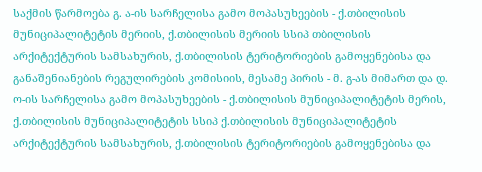საქმის წარმოება გ. ა-ის სარჩელისა გამო მოპასუხეების - ქ.თბილისის მუნიციპალიტეტის მერიის, ქ.თბილისის მერიის სსიპ თბილისის არქიტექტურის სამსახურის, ქ.თბილისის ტერიტორიების გამოყენებისა და განაშენიანების რეგულირების კომისიის, მესამე პირის - მ. გ-ას მიმართ და დ. ო-ის სარჩელისა გამო მოპასუხეების - ქ.თბილისის მუნიციპალიტეტის მერის, ქ.თბილისის მუნიციპალიტეტის სსიპ ქ.თბილისის მუნიციპალიტეტის არქიტექტურის სამსახურის, ქ.თბილისის ტერიტორიების გამოყენებისა და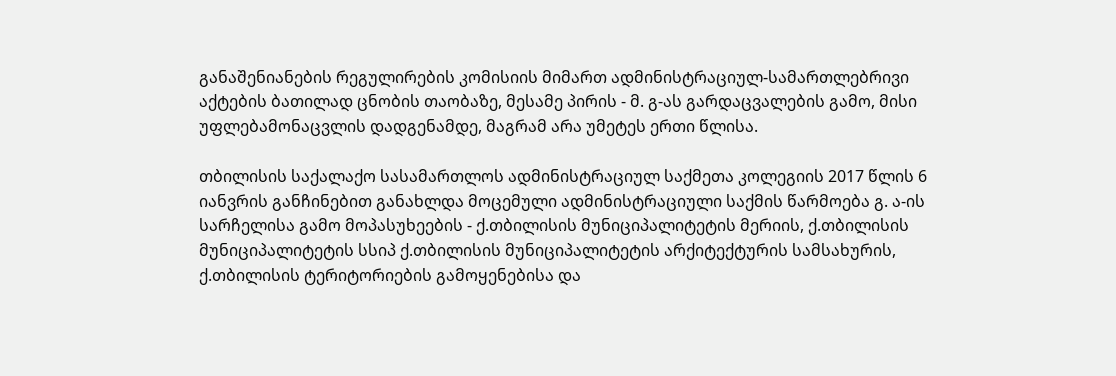განაშენიანების რეგულირების კომისიის მიმართ ადმინისტრაციულ-სამართლებრივი აქტების ბათილად ცნობის თაობაზე, მესამე პირის - მ. გ-ას გარდაცვალების გამო, მისი უფლებამონაცვლის დადგენამდე, მაგრამ არა უმეტეს ერთი წლისა.

თბილისის საქალაქო სასამართლოს ადმინისტრაციულ საქმეთა კოლეგიის 2017 წლის 6 იანვრის განჩინებით განახლდა მოცემული ადმინისტრაციული საქმის წარმოება გ. ა-ის სარჩელისა გამო მოპასუხეების - ქ.თბილისის მუნიციპალიტეტის მერიის, ქ.თბილისის მუნიციპალიტეტის სსიპ ქ.თბილისის მუნიციპალიტეტის არქიტექტურის სამსახურის, ქ.თბილისის ტერიტორიების გამოყენებისა და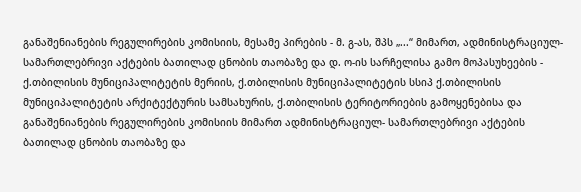განაშენიანების რეგულირების კომისიის, მესამე პირების - მ. გ-ას, შპს „...“ მიმართ, ადმინისტრაციულ-სამართლებრივი აქტების ბათილად ცნობის თაობაზე და დ. ო-ის სარჩელისა გამო მოპასუხეების - ქ.თბილისის მუნიციპალიტეტის მერიის, ქ.თბილისის მუნიციპალიტეტის სსიპ ქ.თბილისის მუნიციპალიტეტის არქიტექტურის სამსახურის, ქ.თბილისის ტერიტორიების გამოყენებისა და განაშენიანების რეგულირების კომისიის მიმართ ადმინისტრაციულ- სამართლებრივი აქტების ბათილად ცნობის თაობაზე და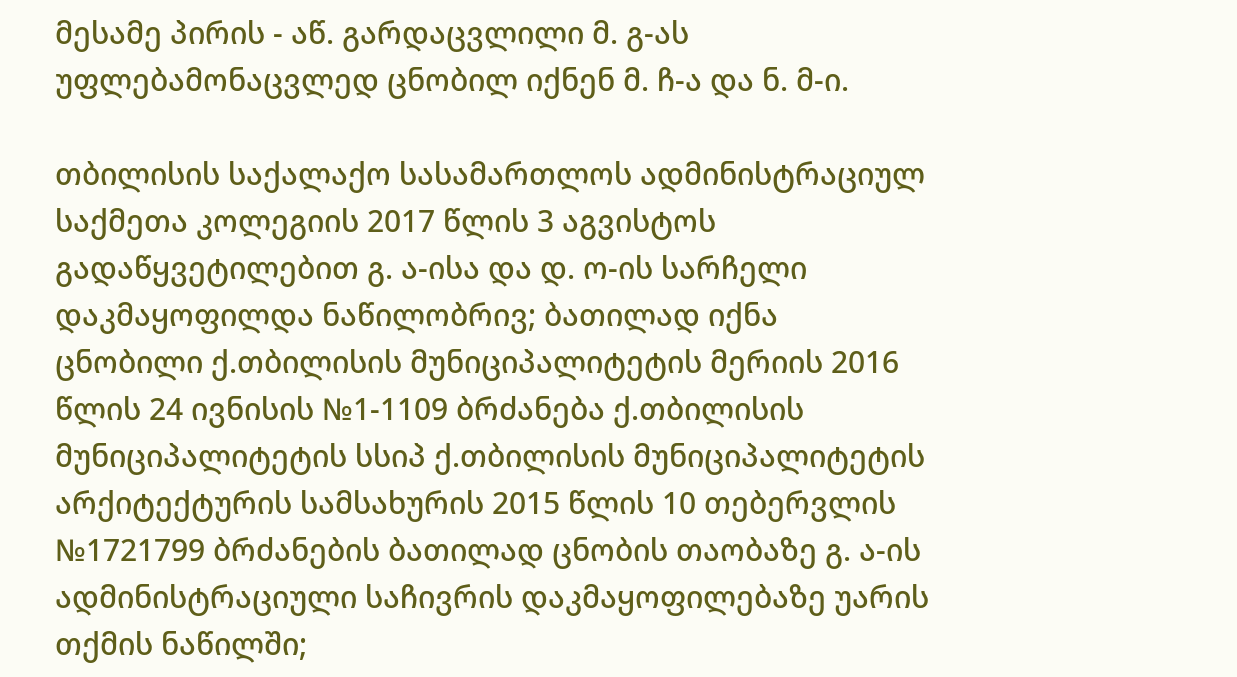მესამე პირის - აწ. გარდაცვლილი მ. გ-ას უფლებამონაცვლედ ცნობილ იქნენ მ. ჩ-ა და ნ. მ-ი.

თბილისის საქალაქო სასამართლოს ადმინისტრაციულ საქმეთა კოლეგიის 2017 წლის 3 აგვისტოს გადაწყვეტილებით გ. ა-ისა და დ. ო-ის სარჩელი დაკმაყოფილდა ნაწილობრივ; ბათილად იქნა ცნობილი ქ.თბილისის მუნიციპალიტეტის მერიის 2016 წლის 24 ივნისის №1-1109 ბრძანება ქ.თბილისის მუნიციპალიტეტის სსიპ ქ.თბილისის მუნიციპალიტეტის არქიტექტურის სამსახურის 2015 წლის 10 თებერვლის №1721799 ბრძანების ბათილად ცნობის თაობაზე გ. ა-ის ადმინისტრაციული საჩივრის დაკმაყოფილებაზე უარის თქმის ნაწილში;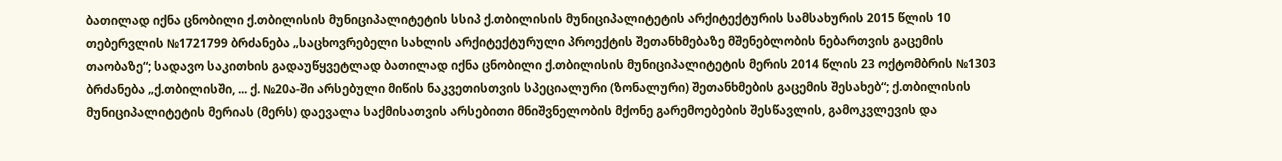ბათილად იქნა ცნობილი ქ.თბილისის მუნიციპალიტეტის სსიპ ქ.თბილისის მუნიციპალიტეტის არქიტექტურის სამსახურის 2015 წლის 10 თებერვლის №1721799 ბრძანება „საცხოვრებელი სახლის არქიტექტურული პროექტის შეთანხმებაზე მშენებლობის ნებართვის გაცემის თაობაზე“; სადავო საკითხის გადაუწყვეტლად ბათილად იქნა ცნობილი ქ.თბილისის მუნიციპალიტეტის მერის 2014 წლის 23 ოქტომბრის №1303 ბრძანება „ქ.თბილისში, ... ქ. №20ა-ში არსებული მიწის ნაკვეთისთვის სპეციალური (ზონალური) შეთანხმების გაცემის შესახებ“; ქ.თბილისის მუნიციპალიტეტის მერიას (მერს) დაევალა საქმისათვის არსებითი მნიშვნელობის მქონე გარემოებების შესწავლის, გამოკვლევის და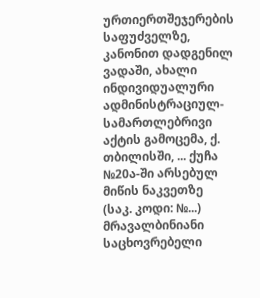ურთიერთშეჯერების საფუძველზე, კანონით დადგენილ ვადაში, ახალი ინდივიდუალური ადმინისტრაციულ-სამართლებრივი აქტის გამოცემა, ქ. თბილისში, ... ქუჩა №20ა-ში არსებულ მიწის ნაკვეთზე (საკ. კოდი: №...) მრავალბინიანი საცხოვრებელი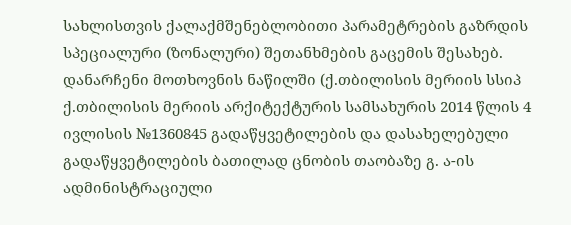სახლისთვის ქალაქმშენებლობითი პარამეტრების გაზრდის სპეციალური (ზონალური) შეთანხმების გაცემის შესახებ. დანარჩენი მოთხოვნის ნაწილში (ქ.თბილისის მერიის სსიპ ქ.თბილისის მერიის არქიტექტურის სამსახურის 2014 წლის 4 ივლისის №1360845 გადაწყვეტილების და დასახელებული გადაწყვეტილების ბათილად ცნობის თაობაზე გ. ა-ის ადმინისტრაციული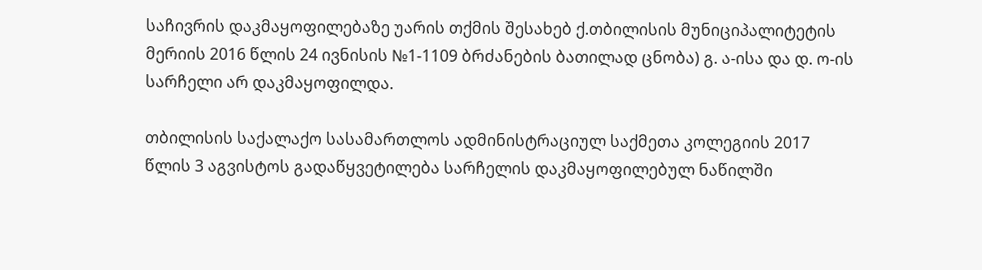საჩივრის დაკმაყოფილებაზე უარის თქმის შესახებ ქ.თბილისის მუნიციპალიტეტის მერიის 2016 წლის 24 ივნისის №1-1109 ბრძანების ბათილად ცნობა) გ. ა-ისა და დ. ო-ის სარჩელი არ დაკმაყოფილდა.

თბილისის საქალაქო სასამართლოს ადმინისტრაციულ საქმეთა კოლეგიის 2017 წლის 3 აგვისტოს გადაწყვეტილება სარჩელის დაკმაყოფილებულ ნაწილში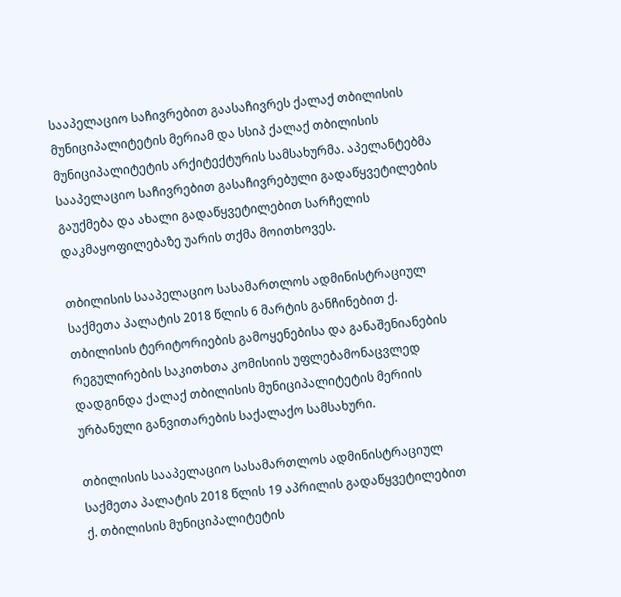სააპელაციო საჩივრებით გაასაჩივრეს ქალაქ თბილისის მუნიციპალიტეტის მერიამ და სსიპ ქალაქ თბილისის მუნიციპალიტეტის არქიტექტურის სამსახურმა. აპელანტებმა სააპელაციო საჩივრებით გასაჩივრებული გადაწყვეტილების გაუქმება და ახალი გადაწყვეტილებით სარჩელის დაკმაყოფილებაზე უარის თქმა მოითხოვეს.

თბილისის სააპელაციო სასამართლოს ადმინისტრაციულ საქმეთა პალატის 2018 წლის 6 მარტის განჩინებით ქ. თბილისის ტერიტორიების გამოყენებისა და განაშენიანების რეგულირების საკითხთა კომისიის უფლებამონაცვლედ დადგინდა ქალაქ თბილისის მუნიციპალიტეტის მერიის ურბანული განვითარების საქალაქო სამსახური.

თბილისის სააპელაციო სასამართლოს ადმინისტრაციულ საქმეთა პალატის 2018 წლის 19 აპრილის გადაწყვეტილებით ქ. თბილისის მუნიციპალიტეტის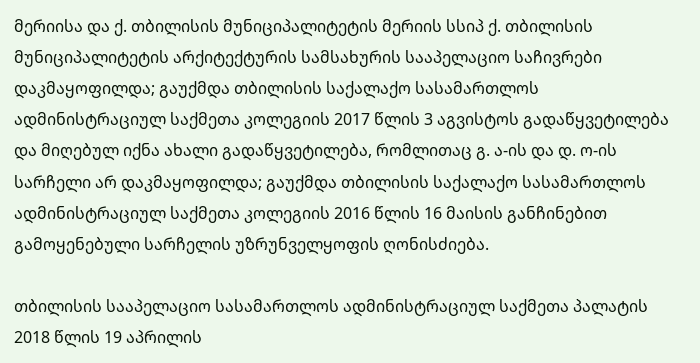მერიისა და ქ. თბილისის მუნიციპალიტეტის მერიის სსიპ ქ. თბილისის მუნიციპალიტეტის არქიტექტურის სამსახურის სააპელაციო საჩივრები დაკმაყოფილდა; გაუქმდა თბილისის საქალაქო სასამართლოს ადმინისტრაციულ საქმეთა კოლეგიის 2017 წლის 3 აგვისტოს გადაწყვეტილება და მიღებულ იქნა ახალი გადაწყვეტილება, რომლითაც გ. ა-ის და დ. ო-ის სარჩელი არ დაკმაყოფილდა; გაუქმდა თბილისის საქალაქო სასამართლოს ადმინისტრაციულ საქმეთა კოლეგიის 2016 წლის 16 მაისის განჩინებით გამოყენებული სარჩელის უზრუნველყოფის ღონისძიება.

თბილისის სააპელაციო სასამართლოს ადმინისტრაციულ საქმეთა პალატის 2018 წლის 19 აპრილის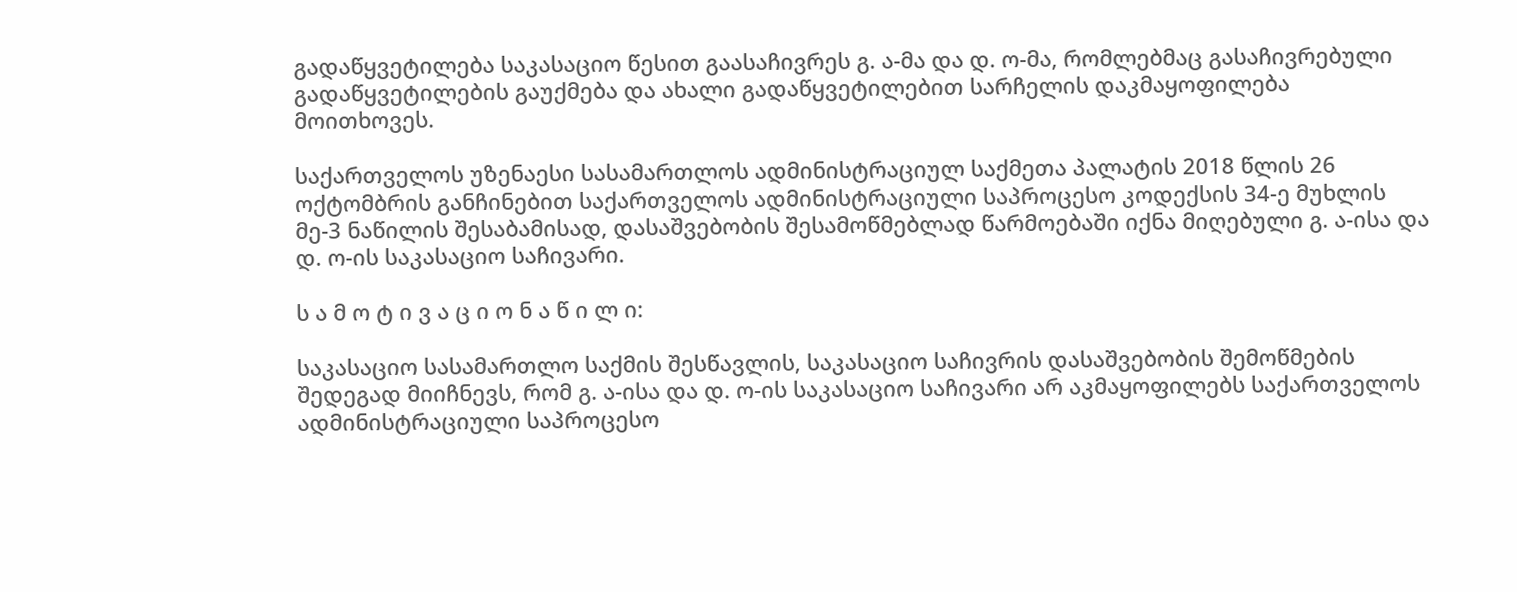გადაწყვეტილება საკასაციო წესით გაასაჩივრეს გ. ა-მა და დ. ო-მა, რომლებმაც გასაჩივრებული გადაწყვეტილების გაუქმება და ახალი გადაწყვეტილებით სარჩელის დაკმაყოფილება მოითხოვეს.

საქართველოს უზენაესი სასამართლოს ადმინისტრაციულ საქმეთა პალატის 2018 წლის 26 ოქტომბრის განჩინებით საქართველოს ადმინისტრაციული საპროცესო კოდექსის 34-ე მუხლის მე-3 ნაწილის შესაბამისად, დასაშვებობის შესამოწმებლად წარმოებაში იქნა მიღებული გ. ა-ისა და დ. ო-ის საკასაციო საჩივარი.

ს ა მ ო ტ ი ვ ა ც ი ო ნ ა წ ი ლ ი:

საკასაციო სასამართლო საქმის შესწავლის, საკასაციო საჩივრის დასაშვებობის შემოწმების შედეგად მიიჩნევს, რომ გ. ა-ისა და დ. ო-ის საკასაციო საჩივარი არ აკმაყოფილებს საქართველოს ადმინისტრაციული საპროცესო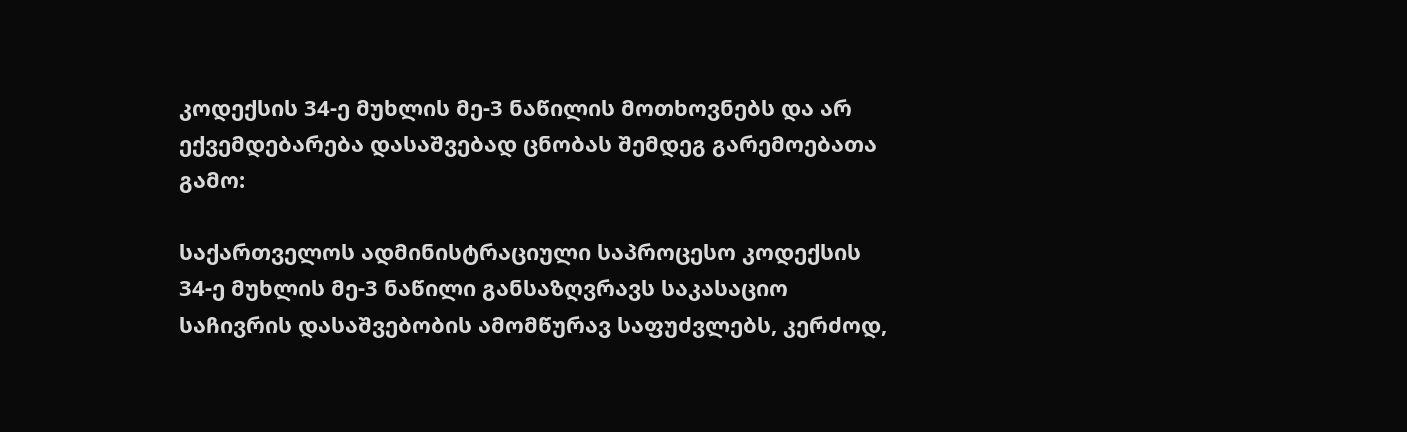კოდექსის 34-ე მუხლის მე-3 ნაწილის მოთხოვნებს და არ ექვემდებარება დასაშვებად ცნობას შემდეგ გარემოებათა გამო:

საქართველოს ადმინისტრაციული საპროცესო კოდექსის 34-ე მუხლის მე-3 ნაწილი განსაზღვრავს საკასაციო საჩივრის დასაშვებობის ამომწურავ საფუძვლებს, კერძოდ,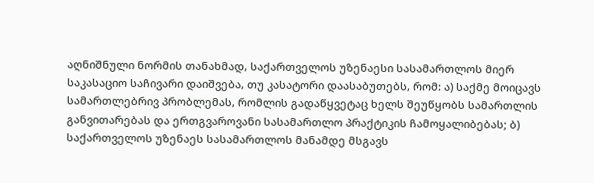აღნიშნული ნორმის თანახმად, საქართველოს უზენაესი სასამართლოს მიერ საკასაციო საჩივარი დაიშვება, თუ კასატორი დაასაბუთებს, რომ: ა) საქმე მოიცავს სამართლებრივ პრობლემას, რომლის გადაწყვეტაც ხელს შეუწყობს სამართლის განვითარებას და ერთგვაროვანი სასამართლო პრაქტიკის ჩამოყალიბებას; ბ) საქართველოს უზენაეს სასამართლოს მანამდე მსგავს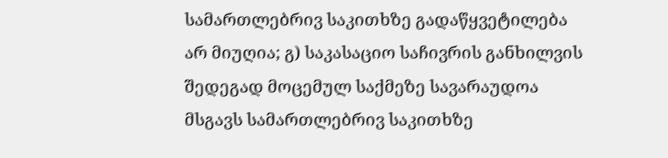სამართლებრივ საკითხზე გადაწყვეტილება არ მიუღია; გ) საკასაციო საჩივრის განხილვის შედეგად მოცემულ საქმეზე სავარაუდოა მსგავს სამართლებრივ საკითხზე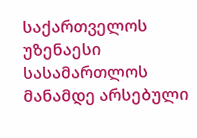საქართველოს უზენაესი სასამართლოს მანამდე არსებული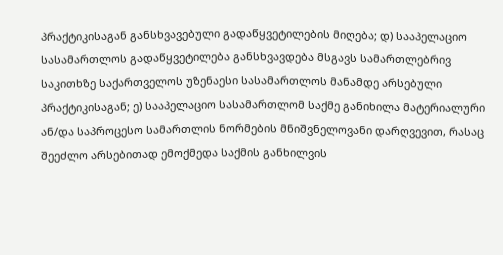პრაქტიკისაგან განსხვავებული გადაწყვეტილების მიღება; დ) სააპელაციო სასამართლოს გადაწყვეტილება განსხვავდება მსგავს სამართლებრივ საკითხზე საქართველოს უზენაესი სასამართლოს მანამდე არსებული პრაქტიკისაგან; ე) სააპელაციო სასამართლომ საქმე განიხილა მატერიალური ან/და საპროცესო სამართლის ნორმების მნიშვნელოვანი დარღვევით, რასაც შეეძლო არსებითად ემოქმედა საქმის განხილვის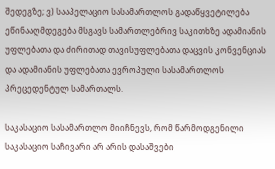შედეგზე; ვ) სააპელაციო სასამართლოს გადაწყვეტილება ეწინააღმდეგება მსგავს სამართლებრივ საკითხზე ადამიანის უფლებათა და ძირითად თავისუფლებათა დაცვის კონვენციას და ადამიანის უფლებათა ევროპული სასამართლოს პრეცედენტულ სამართალს.

საკასაციო სასამართლო მიიჩნევს, რომ წარმოდგენილი საკასაციო საჩივარი არ არის დასაშვები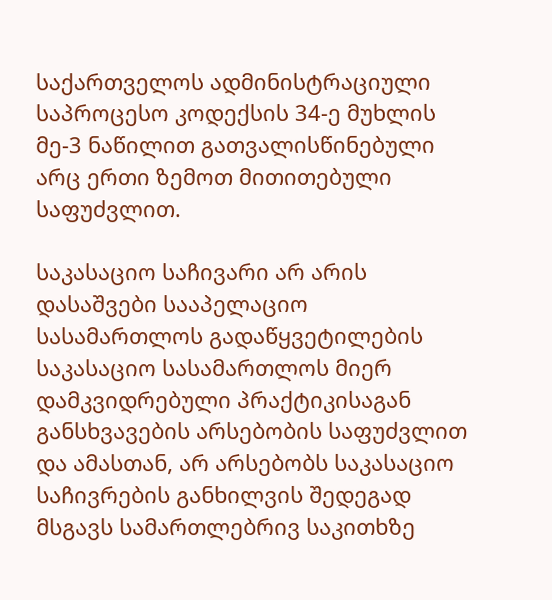საქართველოს ადმინისტრაციული საპროცესო კოდექსის 34-ე მუხლის მე-3 ნაწილით გათვალისწინებული არც ერთი ზემოთ მითითებული საფუძვლით.

საკასაციო საჩივარი არ არის დასაშვები სააპელაციო სასამართლოს გადაწყვეტილების საკასაციო სასამართლოს მიერ დამკვიდრებული პრაქტიკისაგან განსხვავების არსებობის საფუძვლით და ამასთან, არ არსებობს საკასაციო საჩივრების განხილვის შედეგად მსგავს სამართლებრივ საკითხზე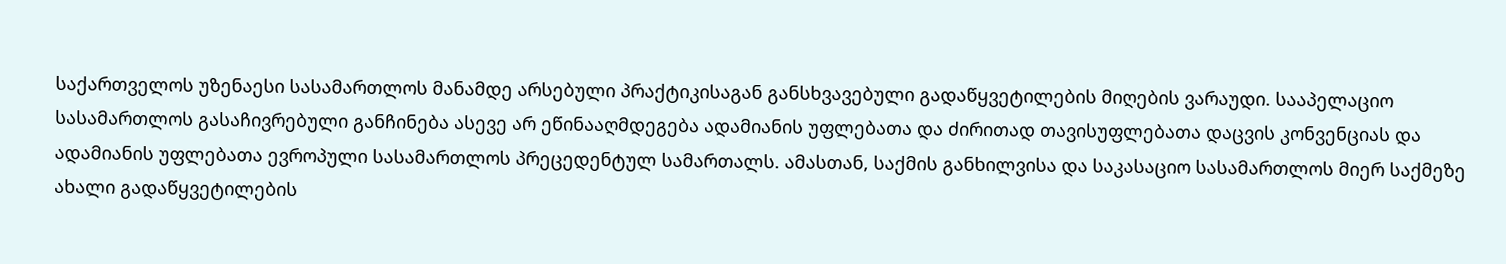საქართველოს უზენაესი სასამართლოს მანამდე არსებული პრაქტიკისაგან განსხვავებული გადაწყვეტილების მიღების ვარაუდი. სააპელაციო სასამართლოს გასაჩივრებული განჩინება ასევე არ ეწინააღმდეგება ადამიანის უფლებათა და ძირითად თავისუფლებათა დაცვის კონვენციას და ადამიანის უფლებათა ევროპული სასამართლოს პრეცედენტულ სამართალს. ამასთან, საქმის განხილვისა და საკასაციო სასამართლოს მიერ საქმეზე ახალი გადაწყვეტილების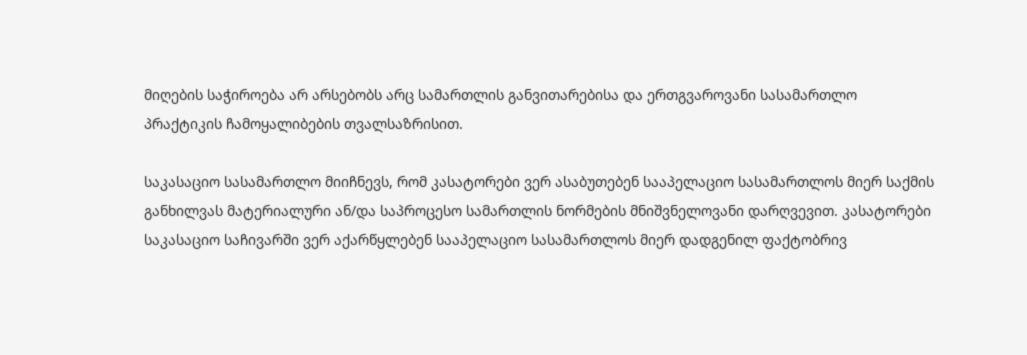მიღების საჭიროება არ არსებობს არც სამართლის განვითარებისა და ერთგვაროვანი სასამართლო პრაქტიკის ჩამოყალიბების თვალსაზრისით.

საკასაციო სასამართლო მიიჩნევს, რომ კასატორები ვერ ასაბუთებენ სააპელაციო სასამართლოს მიერ საქმის განხილვას მატერიალური ან/და საპროცესო სამართლის ნორმების მნიშვნელოვანი დარღვევით. კასატორები საკასაციო საჩივარში ვერ აქარწყლებენ სააპელაციო სასამართლოს მიერ დადგენილ ფაქტობრივ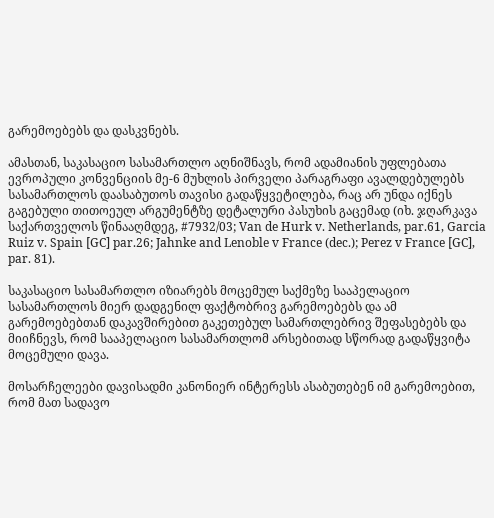გარემოებებს და დასკვნებს.

ამასთან, საკასაციო სასამართლო აღნიშნავს, რომ ადამიანის უფლებათა ევროპული კონვენციის მე-6 მუხლის პირველი პარაგრაფი ავალდებულებს სასამართლოს დაასაბუთოს თავისი გადაწყვეტილება, რაც არ უნდა იქნეს გაგებული თითოეულ არგუმენტზე დეტალური პასუხის გაცემად (იხ. ჯღარკავა საქართველოს წინააღმდეგ, #7932/03; Van de Hurk v. Netherlands, par.61, Garcia Ruiz v. Spain [GC] par.26; Jahnke and Lenoble v France (dec.); Perez v France [GC], par. 81).

საკასაციო სასამართლო იზიარებს მოცემულ საქმეზე სააპელაციო სასამართლოს მიერ დადგენილ ფაქტობრივ გარემოებებს და ამ გარემოებებთან დაკავშირებით გაკეთებულ სამართლებრივ შეფასებებს და მიიჩნევს, რომ სააპელაციო სასამართლომ არსებითად სწორად გადაწყვიტა მოცემული დავა.

მოსარჩელეები დავისადმი კანონიერ ინტერესს ასაბუთებენ იმ გარემოებით, რომ მათ სადავო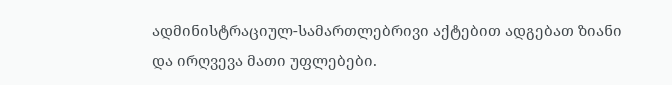ადმინისტრაციულ-სამართლებრივი აქტებით ადგებათ ზიანი და ირღვევა მათი უფლებები.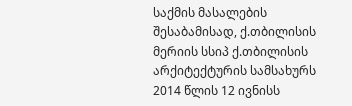საქმის მასალების შესაბამისად, ქ.თბილისის მერიის სსიპ ქ.თბილისის არქიტექტურის სამსახურს 2014 წლის 12 ივნისს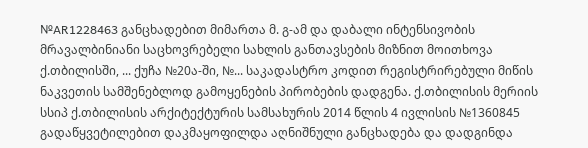№AR1228463 განცხადებით მიმართა მ. გ-ამ და დაბალი ინტენსივობის მრავალბინიანი საცხოვრებელი სახლის განთავსების მიზნით მოითხოვა ქ.თბილისში, ... ქუჩა №20ა-ში, №... საკადასტრო კოდით რეგისტრირებული მიწის ნაკვეთის სამშენებლოდ გამოყენების პირობების დადგენა. ქ.თბილისის მერიის სსიპ ქ.თბილისის არქიტექტურის სამსახურის 2014 წლის 4 ივლისის №1360845 გადაწყვეტილებით დაკმაყოფილდა აღნიშნული განცხადება და დადგინდა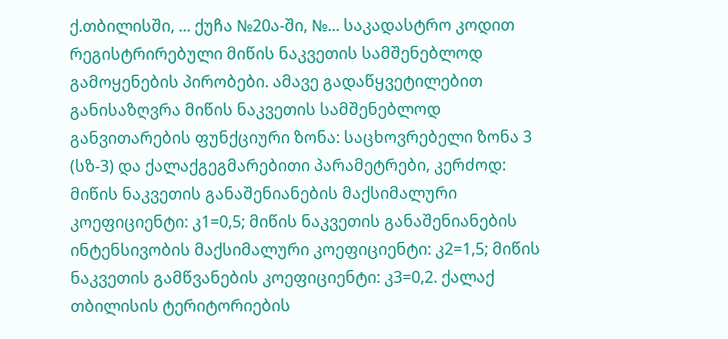ქ.თბილისში, ... ქუჩა №20ა-ში, №... საკადასტრო კოდით რეგისტრირებული მიწის ნაკვეთის სამშენებლოდ გამოყენების პირობები. ამავე გადაწყვეტილებით განისაზღვრა მიწის ნაკვეთის სამშენებლოდ განვითარების ფუნქციური ზონა: საცხოვრებელი ზონა 3 (სზ-3) და ქალაქგეგმარებითი პარამეტრები, კერძოდ: მიწის ნაკვეთის განაშენიანების მაქსიმალური კოეფიციენტი: კ1=0,5; მიწის ნაკვეთის განაშენიანების ინტენსივობის მაქსიმალური კოეფიციენტი: კ2=1,5; მიწის ნაკვეთის გამწვანების კოეფიციენტი: კ3=0,2. ქალაქ თბილისის ტერიტორიების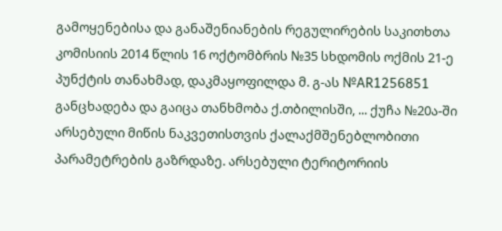გამოყენებისა და განაშენიანების რეგულირების საკითხთა კომისიის 2014 წლის 16 ოქტომბრის №35 სხდომის ოქმის 21-ე პუნქტის თანახმად, დაკმაყოფილდა მ. გ-ას №AR1256851 განცხადება და გაიცა თანხმობა ქ.თბილისში, ... ქუჩა №20ა-ში არსებული მიწის ნაკვეთისთვის ქალაქმშენებლობითი პარამეტრების გაზრდაზე. არსებული ტერიტორიის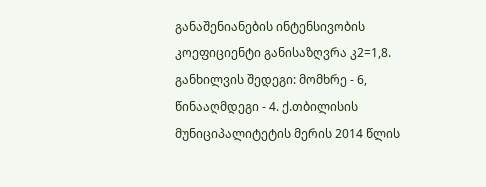განაშენიანების ინტენსივობის კოეფიციენტი განისაზღვრა კ2=1,8. განხილვის შედეგი: მომხრე - 6, წინააღმდეგი - 4. ქ.თბილისის მუნიციპალიტეტის მერის 2014 წლის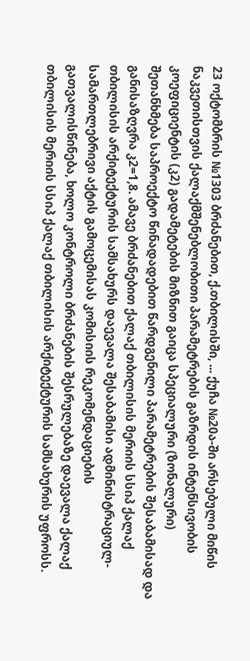23 ოქტომბრის №1303 ბრძანებით, ქ.თბილისში, ... ქუჩა №20ა-ში არსებული მიწის ნაკვეთისთვის ქალაქმშენებლობითი პარამეტრების გაზრდის ინტენსივობის კოეფიციენტის (კ2) გადამეტების მიზნით გაიცა სპეციალური (ზონალური) შეთანხმება საპროექტო წინადადებით წარდგენილი პარამეტრების შესაბამისად და განისაზღვრა კ2=1,8. ამავე ბრძანებით ქალაქ თბილისის მერიის სსიპ ქალაქ თბილისის არქიტექტურის სამსახურს დაევალა შესაბამისი ადმინისტრაციულ-სამართლებრივი აქტის გამოცემისას კომისიის რეკომენდაციების გათვალისწინება, ხოლო კონტროლი ბრძანების შესრულებაზე დაევალა ქალაქ თბილისის მერიის სსიპ ქალაქ თბილისის არქიტექტურის სამსახურის უფროსს.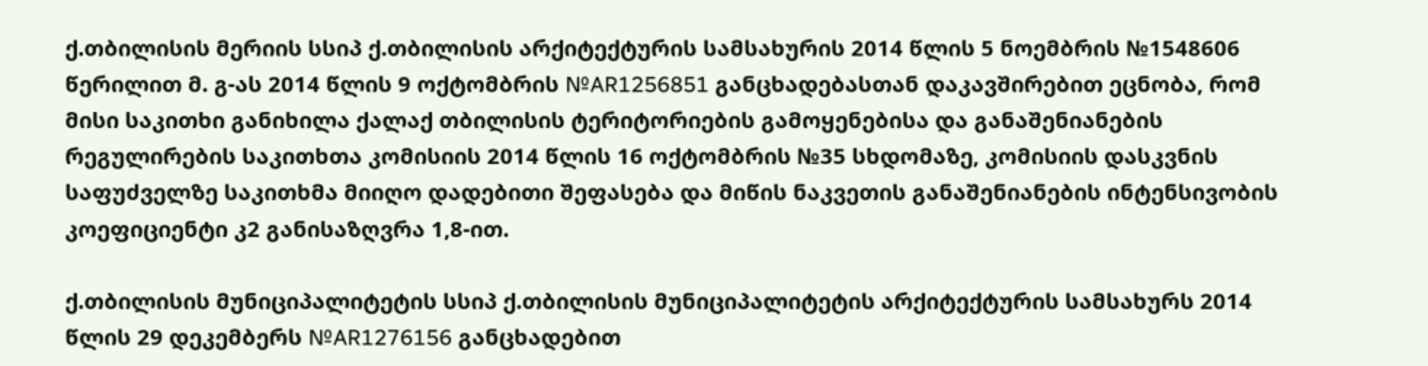ქ.თბილისის მერიის სსიპ ქ.თბილისის არქიტექტურის სამსახურის 2014 წლის 5 ნოემბრის №1548606 წერილით მ. გ-ას 2014 წლის 9 ოქტომბრის №AR1256851 განცხადებასთან დაკავშირებით ეცნობა, რომ მისი საკითხი განიხილა ქალაქ თბილისის ტერიტორიების გამოყენებისა და განაშენიანების რეგულირების საკითხთა კომისიის 2014 წლის 16 ოქტომბრის №35 სხდომაზე, კომისიის დასკვნის საფუძველზე საკითხმა მიიღო დადებითი შეფასება და მიწის ნაკვეთის განაშენიანების ინტენსივობის კოეფიციენტი კ2 განისაზღვრა 1,8-ით.

ქ.თბილისის მუნიციპალიტეტის სსიპ ქ.თბილისის მუნიციპალიტეტის არქიტექტურის სამსახურს 2014 წლის 29 დეკემბერს №AR1276156 განცხადებით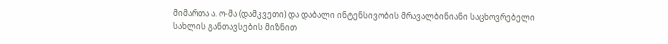მიმართა ა. ო-მა (დამკვეთი) და დაბალი ინტენსივობის მრავალბინიანი საცხოვრებელი სახლის განთავსების მიზნით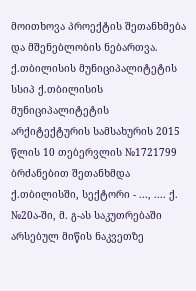მოითხოვა პროექტის შეთანხმება და მშენებლობის ნებართვა. ქ.თბილისის მუნიციპალიტეტის სსიპ ქ.თბილისის მუნიციპალიტეტის არქიტექტურის სამსახურის 2015 წლის 10 თებერვლის №1721799 ბრძანებით შეთანხმდა ქ.თბილისში, სექტორი - ..., .... ქ. №20ა-ში, მ. გ-ას საკუთრებაში არსებულ მიწის ნაკვეთზე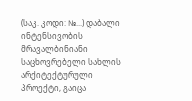(საკ. კოდი: №...) დაბალი ინტენსივობის მრავალბინიანი საცხოვრებელი სახლის არქიტექტურული პროექტი, გაიცა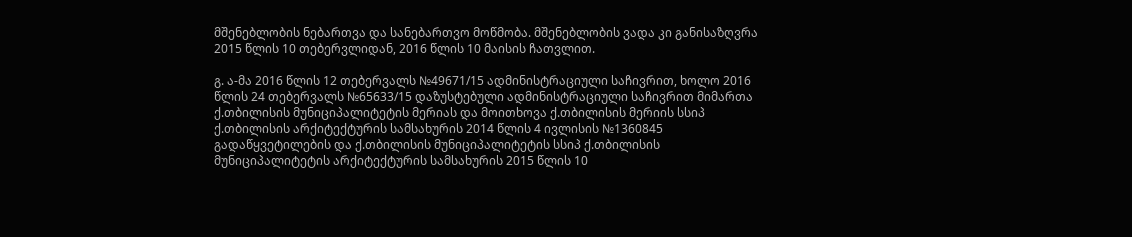მშენებლობის ნებართვა და სანებართვო მოწმობა. მშენებლობის ვადა კი განისაზღვრა 2015 წლის 10 თებერვლიდან, 2016 წლის 10 მაისის ჩათვლით.

გ. ა-მა 2016 წლის 12 თებერვალს №49671/15 ადმინისტრაციული საჩივრით, ხოლო 2016 წლის 24 თებერვალს №65633/15 დაზუსტებული ადმინისტრაციული საჩივრით მიმართა ქ.თბილისის მუნიციპალიტეტის მერიას და მოითხოვა ქ.თბილისის მერიის სსიპ ქ.თბილისის არქიტექტურის სამსახურის 2014 წლის 4 ივლისის №1360845 გადაწყვეტილების და ქ.თბილისის მუნიციპალიტეტის სსიპ ქ.თბილისის მუნიციპალიტეტის არქიტექტურის სამსახურის 2015 წლის 10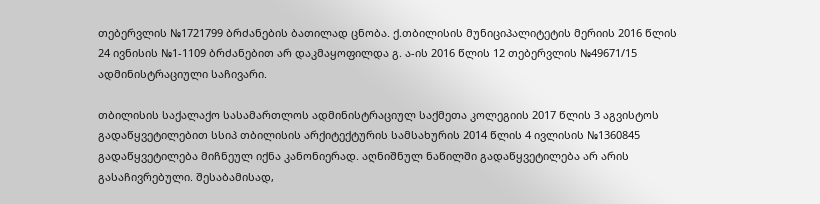თებერვლის №1721799 ბრძანების ბათილად ცნობა. ქ.თბილისის მუნიციპალიტეტის მერიის 2016 წლის 24 ივნისის №1-1109 ბრძანებით არ დაკმაყოფილდა გ. ა-ის 2016 წლის 12 თებერვლის №49671/15 ადმინისტრაციული საჩივარი.

თბილისის საქალაქო სასამართლოს ადმინისტრაციულ საქმეთა კოლეგიის 2017 წლის 3 აგვისტოს გადაწყვეტილებით სსიპ თბილისის არქიტექტურის სამსახურის 2014 წლის 4 ივლისის №1360845 გადაწყვეტილება მიჩნეულ იქნა კანონიერად. აღნიშნულ ნაწილში გადაწყვეტილება არ არის გასაჩივრებული. შესაბამისად,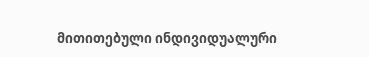მითითებული ინდივიდუალური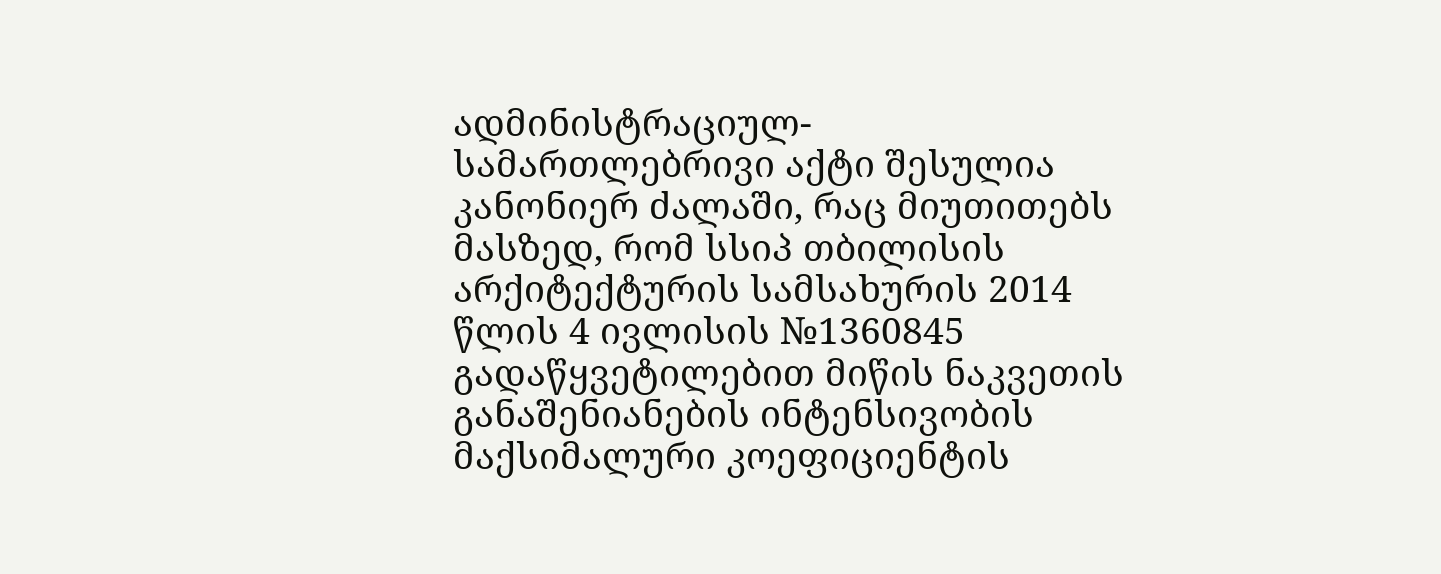ადმინისტრაციულ-სამართლებრივი აქტი შესულია კანონიერ ძალაში, რაც მიუთითებს მასზედ, რომ სსიპ თბილისის არქიტექტურის სამსახურის 2014 წლის 4 ივლისის №1360845 გადაწყვეტილებით მიწის ნაკვეთის განაშენიანების ინტენსივობის მაქსიმალური კოეფიციენტის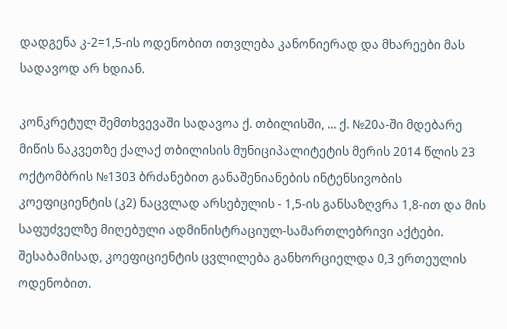დადგენა კ-2=1,5-ის ოდენობით ითვლება კანონიერად და მხარეები მას სადავოდ არ ხდიან.

კონკრეტულ შემთხვევაში სადავოა ქ. თბილისში, ... ქ. №20ა-ში მდებარე მიწის ნაკვეთზე ქალაქ თბილისის მუნიციპალიტეტის მერის 2014 წლის 23 ოქტომბრის №1303 ბრძანებით განაშენიანების ინტენსივობის კოეფიციენტის (კ2) ნაცვლად არსებულის - 1,5-ის განსაზღვრა 1,8-ით და მის საფუძველზე მიღებული ადმინისტრაციულ-სამართლებრივი აქტები. შესაბამისად, კოეფიციენტის ცვლილება განხორციელდა 0,3 ერთეულის ოდენობით.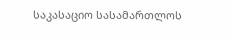საკასაციო სასამართლოს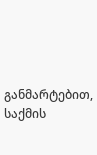განმარტებით, საქმის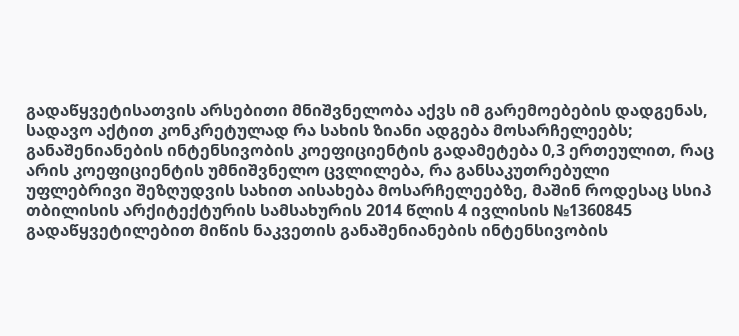გადაწყვეტისათვის არსებითი მნიშვნელობა აქვს იმ გარემოებების დადგენას, სადავო აქტით კონკრეტულად რა სახის ზიანი ადგება მოსარჩელეებს; განაშენიანების ინტენსივობის კოეფიციენტის გადამეტება 0,3 ერთეულით, რაც არის კოეფიციენტის უმნიშვნელო ცვლილება, რა განსაკუთრებული უფლებრივი შეზღუდვის სახით აისახება მოსარჩელეებზე, მაშინ როდესაც სსიპ თბილისის არქიტექტურის სამსახურის 2014 წლის 4 ივლისის №1360845 გადაწყვეტილებით მიწის ნაკვეთის განაშენიანების ინტენსივობის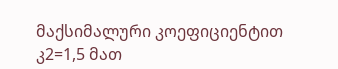მაქსიმალური კოეფიციენტით კ2=1,5 მათ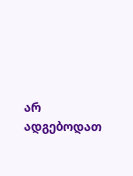არ ადგებოდათ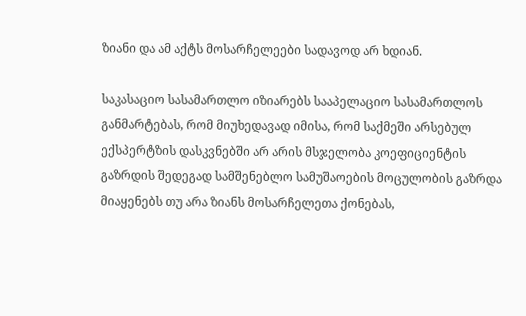ზიანი და ამ აქტს მოსარჩელეები სადავოდ არ ხდიან.

საკასაციო სასამართლო იზიარებს სააპელაციო სასამართლოს განმარტებას, რომ მიუხედავად იმისა, რომ საქმეში არსებულ ექსპერტზის დასკვნებში არ არის მსჯელობა კოეფიციენტის გაზრდის შედეგად სამშენებლო სამუშაოების მოცულობის გაზრდა მიაყენებს თუ არა ზიანს მოსარჩელეთა ქონებას,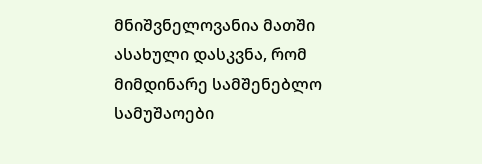მნიშვნელოვანია მათში ასახული დასკვნა, რომ მიმდინარე სამშენებლო სამუშაოები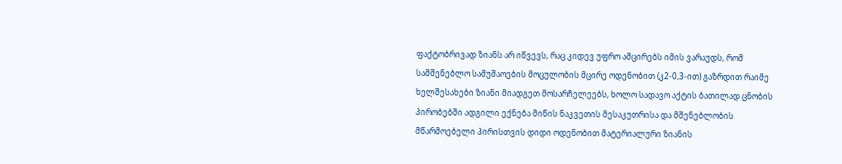ფაქტობრივად ზიანს არ იწვევს, რაც კიდევ უფრო ამცირებს იმის ვარაუდს, რომ სამშენებლო სამუშაოების მოცულობის მცირე ოდენობით (კ2-0,3-ით) გაზრდით რაიმე ხელშესახები ზიანი მიადგეთ მოსარჩელეებს, ხოლო სადავო აქტის ბათილად ცნობის პირობებში ადგილი ექნება მიწის ნაკვეთის მესაკუთრისა და მშენებლობის მწარმოებელი პირისთვის დიდი ოდენობით მატერიალური ზიანის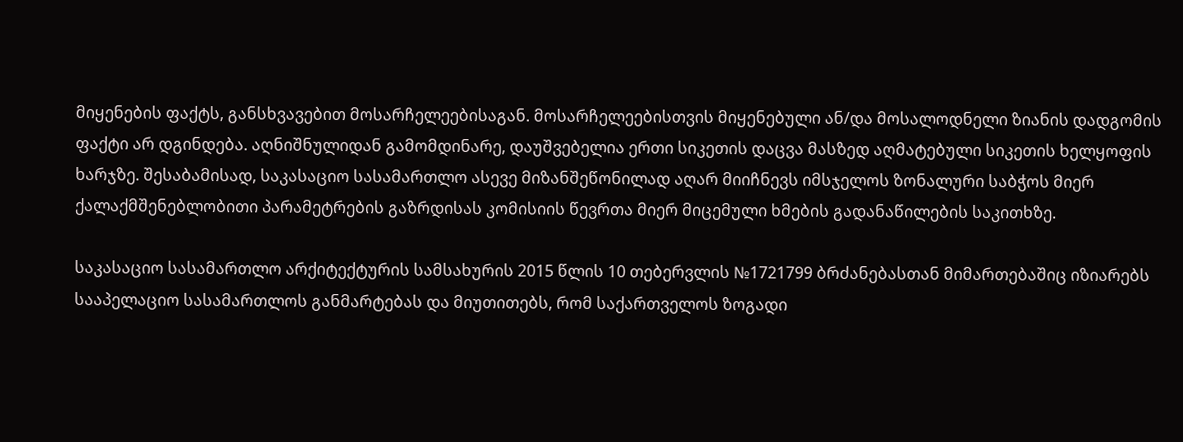მიყენების ფაქტს, განსხვავებით მოსარჩელეებისაგან. მოსარჩელეებისთვის მიყენებული ან/და მოსალოდნელი ზიანის დადგომის ფაქტი არ დგინდება. აღნიშნულიდან გამომდინარე, დაუშვებელია ერთი სიკეთის დაცვა მასზედ აღმატებული სიკეთის ხელყოფის ხარჯზე. შესაბამისად, საკასაციო სასამართლო ასევე მიზანშეწონილად აღარ მიიჩნევს იმსჯელოს ზონალური საბჭოს მიერ ქალაქმშენებლობითი პარამეტრების გაზრდისას კომისიის წევრთა მიერ მიცემული ხმების გადანაწილების საკითხზე.

საკასაციო სასამართლო არქიტექტურის სამსახურის 2015 წლის 10 თებერვლის №1721799 ბრძანებასთან მიმართებაშიც იზიარებს სააპელაციო სასამართლოს განმარტებას და მიუთითებს, რომ საქართველოს ზოგადი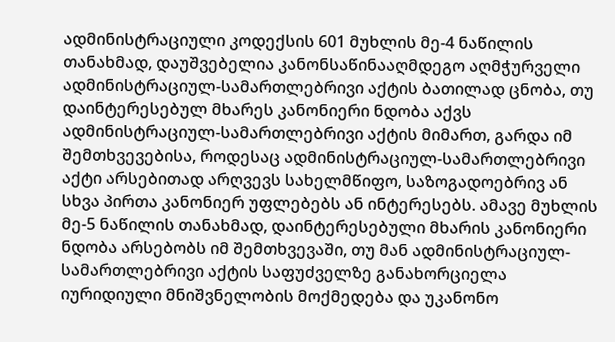ადმინისტრაციული კოდექსის 601 მუხლის მე-4 ნაწილის თანახმად, დაუშვებელია კანონსაწინააღმდეგო აღმჭურველი ადმინისტრაციულ-სამართლებრივი აქტის ბათილად ცნობა, თუ დაინტერესებულ მხარეს კანონიერი ნდობა აქვს ადმინისტრაციულ-სამართლებრივი აქტის მიმართ, გარდა იმ შემთხვევებისა, როდესაც ადმინისტრაციულ-სამართლებრივი აქტი არსებითად არღვევს სახელმწიფო, საზოგადოებრივ ან სხვა პირთა კანონიერ უფლებებს ან ინტერესებს. ამავე მუხლის მე-5 ნაწილის თანახმად, დაინტერესებული მხარის კანონიერი ნდობა არსებობს იმ შემთხვევაში, თუ მან ადმინისტრაციულ-სამართლებრივი აქტის საფუძველზე განახორციელა იურიდიული მნიშვნელობის მოქმედება და უკანონო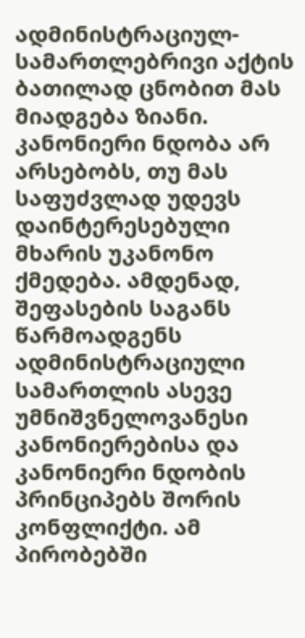ადმინისტრაციულ-სამართლებრივი აქტის ბათილად ცნობით მას მიადგება ზიანი. კანონიერი ნდობა არ არსებობს, თუ მას საფუძვლად უდევს დაინტერესებული მხარის უკანონო ქმედება. ამდენად, შეფასების საგანს წარმოადგენს ადმინისტრაციული სამართლის ასევე უმნიშვნელოვანესი კანონიერებისა და კანონიერი ნდობის პრინციპებს შორის კონფლიქტი. ამ პირობებში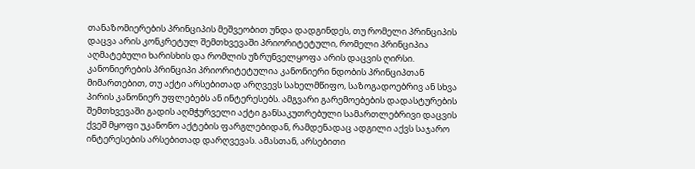თანაზომიერების პრინციპის მეშვეობით უნდა დადგინდეს, თუ რომელი პრინციპის დაცვა არის კონკრეტულ შემთხვევაში პრიორიტეტული, რომელი პრინციპია აღმატებული ხარისხის და რომლის უზრუნველყოფა არის დაცვის ღირსი. კანონიერების პრინციპი პრიორიტეტულია კანონიერი ნდობის პრინციპთან მიმართებით, თუ აქტი არსებითად არღვევს სახელმწიფო, საზოგადოებრივ ან სხვა პირის კანონიერ უფლებებს ან ინტერესებს. ამგვარი გარემოებების დადასტურების შემთხვევაში გადის აღმჭურველი აქტი განსაკუთრებული სამართლებრივი დაცვის ქვეშ მყოფი უკანონო აქტების ფარგლებიდან, რამდენადაც ადგილი აქვს საჯარო ინტერესების არსებითად დარღვევას. ამასთან, არსებითი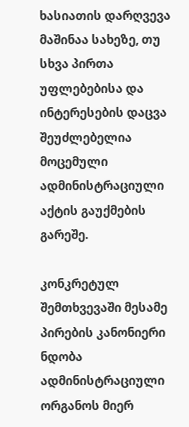ხასიათის დარღვევა მაშინაა სახეზე, თუ სხვა პირთა უფლებებისა და ინტერესების დაცვა შეუძლებელია მოცემული ადმინისტრაციული აქტის გაუქმების გარეშე.

კონკრეტულ შემთხვევაში მესამე პირების კანონიერი ნდობა ადმინისტრაციული ორგანოს მიერ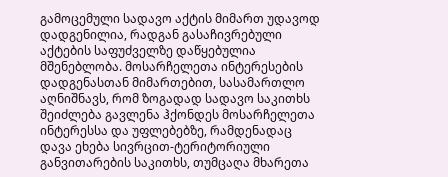გამოცემული სადავო აქტის მიმართ უდავოდ დადგენილია, რადგან გასაჩივრებული აქტების საფუძველზე დაწყებულია მშენებლობა. მოსარჩელეთა ინტერესების დადგენასთან მიმართებით, სასამართლო აღნიშნავს, რომ ზოგადად სადავო საკითხს შეიძლება გავლენა ჰქონდეს მოსარჩელეთა ინტერესსა და უფლებებზე, რამდენადაც დავა ეხება სივრცით-ტერიტორიული განვითარების საკითხს, თუმცაღა მხარეთა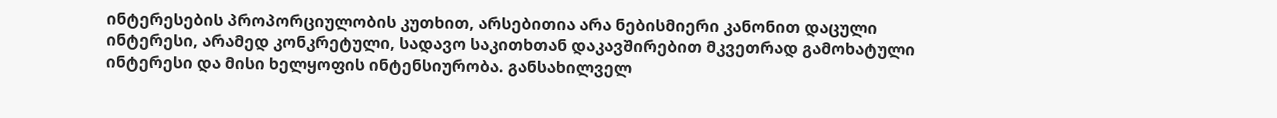ინტერესების პროპორციულობის კუთხით, არსებითია არა ნებისმიერი კანონით დაცული ინტერესი, არამედ კონკრეტული, სადავო საკითხთან დაკავშირებით მკვეთრად გამოხატული ინტერესი და მისი ხელყოფის ინტენსიურობა. განსახილველ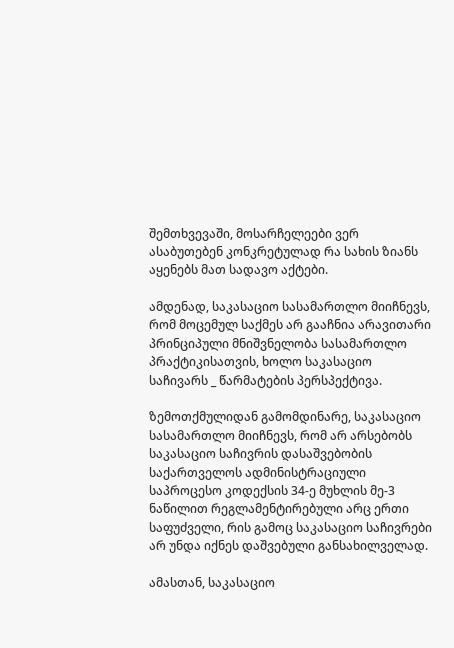შემთხვევაში, მოსარჩელეები ვერ ასაბუთებენ კონკრეტულად რა სახის ზიანს აყენებს მათ სადავო აქტები.

ამდენად, საკასაციო სასამართლო მიიჩნევს, რომ მოცემულ საქმეს არ გააჩნია არავითარი პრინციპული მნიშვნელობა სასამართლო პრაქტიკისათვის, ხოლო საკასაციო საჩივარს _ წარმატების პერსპექტივა.

ზემოთქმულიდან გამომდინარე, საკასაციო სასამართლო მიიჩნევს, რომ არ არსებობს საკასაციო საჩივრის დასაშვებობის საქართველოს ადმინისტრაციული საპროცესო კოდექსის 34-ე მუხლის მე-3 ნაწილით რეგლამენტირებული არც ერთი საფუძველი, რის გამოც საკასაციო საჩივრები არ უნდა იქნეს დაშვებული განსახილველად.

ამასთან, საკასაციო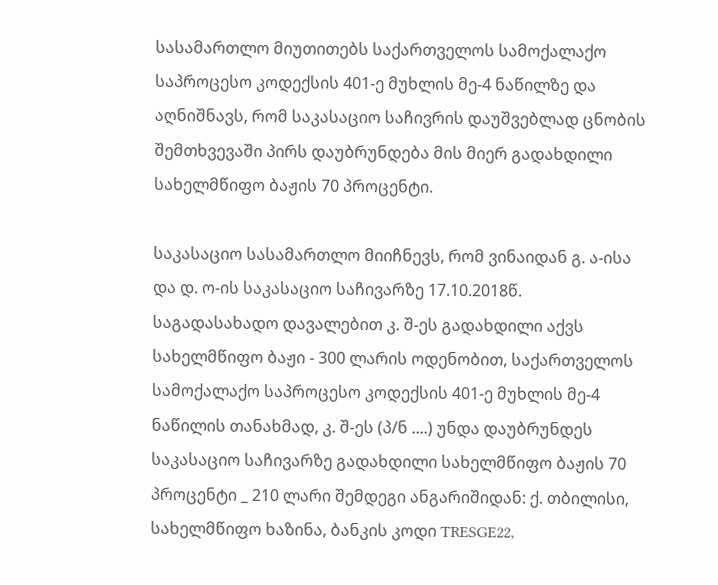სასამართლო მიუთითებს საქართველოს სამოქალაქო საპროცესო კოდექსის 401-ე მუხლის მე-4 ნაწილზე და აღნიშნავს, რომ საკასაციო საჩივრის დაუშვებლად ცნობის შემთხვევაში პირს დაუბრუნდება მის მიერ გადახდილი სახელმწიფო ბაჟის 70 პროცენტი.

საკასაციო სასამართლო მიიჩნევს, რომ ვინაიდან გ. ა-ისა და დ. ო-ის საკასაციო საჩივარზე 17.10.2018წ. საგადასახადო დავალებით კ. შ-ეს გადახდილი აქვს სახელმწიფო ბაჟი - 300 ლარის ოდენობით, საქართველოს სამოქალაქო საპროცესო კოდექსის 401-ე მუხლის მე-4 ნაწილის თანახმად, კ. შ-ეს (პ/ნ ....) უნდა დაუბრუნდეს საკასაციო საჩივარზე გადახდილი სახელმწიფო ბაჟის 70 პროცენტი _ 210 ლარი შემდეგი ანგარიშიდან: ქ. თბილისი, სახელმწიფო ხაზინა, ბანკის კოდი TRESGE22,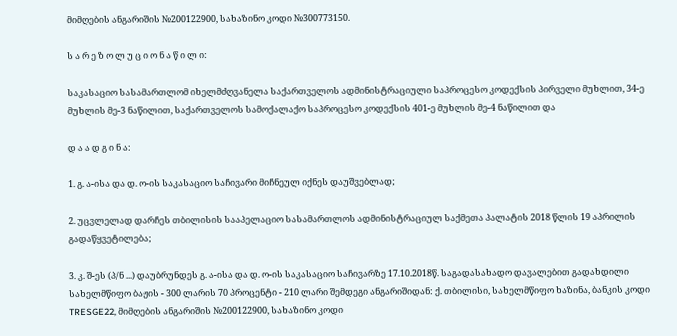მიმღების ანგარიშის №200122900, სახაზინო კოდი №300773150.

ს ა რ ე ზ ო ლ უ ც ი ო ნ ა წ ი ლ ი:

საკასაციო სასამართლომ იხელმძღვანელა საქართველოს ადმინისტრაციული საპროცესო კოდექსის პირველი მუხლით, 34-ე მუხლის მე-3 ნაწილით, საქართველოს სამოქალაქო საპროცესო კოდექსის 401-ე მუხლის მე-4 ნაწილით და

დ ა ა დ გ ი ნ ა:

1. გ. ა-ისა და დ. ო-ის საკასაციო საჩივარი მიჩნეულ იქნეს დაუშვებლად;

2. უცვლელად დარჩეს თბილისის სააპელაციო სასამართლოს ადმინისტრაციულ საქმეთა პალატის 2018 წლის 19 აპრილის გადაწყვეტილება;

3. კ. შ-ეს (პ/ნ ...) დაუბრუნდეს გ. ა-ისა და დ. ო-ის საკასაციო საჩივარზე 17.10.2018წ. საგადასახადო დავალებით გადახდილი სახელმწიფო ბაჟის - 300 ლარის 70 პროცენტი - 210 ლარი შემდეგი ანგარიშიდან: ქ. თბილისი, სახელმწიფო ხაზინა, ბანკის კოდი TRESGE22, მიმღების ანგარიშის №200122900, სახაზინო კოდი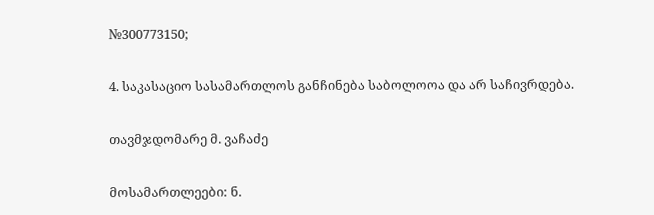№300773150;

4. საკასაციო სასამართლოს განჩინება საბოლოოა და არ საჩივრდება.

თავმჯდომარე მ. ვაჩაძე

მოსამართლეები: ნ.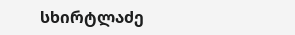სხირტლაძე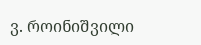ვ. როინიშვილი